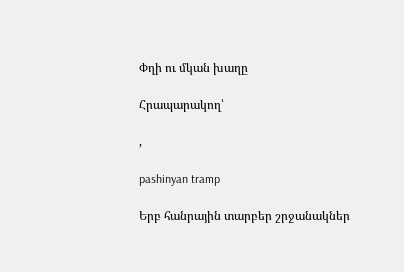Փղի ու մկան խաղը

Հրապարակող՝

,

pashinyan tramp

Երբ հանրային տարբեր շրջանակներ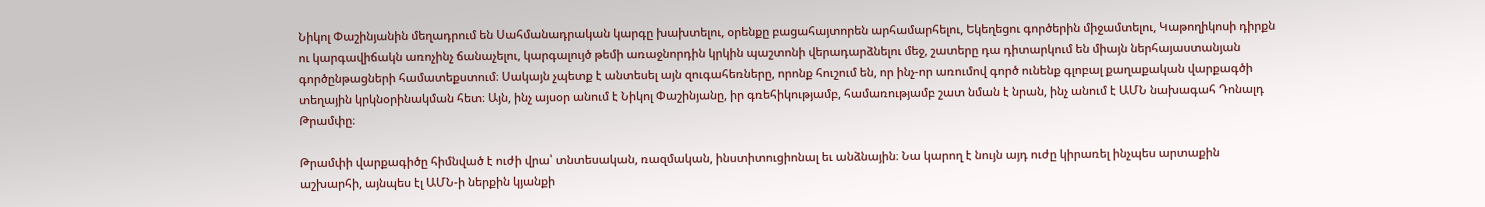Նիկոլ Փաշինյանին մեղադրում են Սահմանադրական կարգը խախտելու, օրենքը բացահայտորեն արհամարհելու, Եկեղեցու գործերին միջամտելու, Կաթողիկոսի դիրքն ու կարգավիճակն առոչինչ ճանաչելու, կարգալույծ թեմի առաջնորդին կրկին պաշտոնի վերադարձնելու մեջ, շատերը դա դիտարկում են միայն ներհայաստանյան գործընթացների համատեքստում։ Սակայն չպետք է անտեսել այն զուգահեռները, որոնք հուշում են, որ ինչ-որ առումով գործ ունենք գլոբալ քաղաքական վարքագծի տեղային կրկնօրինակման հետ։ Այն, ինչ այսօր անում է Նիկոլ Փաշինյանը, իր գռեհիկությամբ, համառությամբ շատ նման է նրան, ինչ անում է ԱՄՆ նախագահ Դոնալդ Թրամփը։

Թրամփի վարքագիծը հիմնված է ուժի վրա՝ տնտեսական, ռազմական, ինստիտուցիոնալ եւ անձնային։ Նա կարող է նույն այդ ուժը կիրառել ինչպես արտաքին աշխարհի, այնպես էլ ԱՄՆ-ի ներքին կյանքի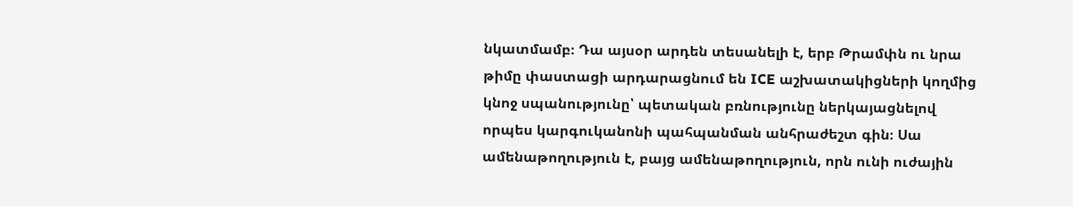նկատմամբ։ Դա այսօր արդեն տեսանելի է, երբ Թրամփն ու նրա թիմը փաստացի արդարացնում են ICE աշխատակիցների կողմից կնոջ սպանությունը՝ պետական բռնությունը ներկայացնելով որպես կարգուկանոնի պահպանման անհրաժեշտ գին։ Սա ամենաթողություն է, բայց ամենաթողություն, որն ունի ուժային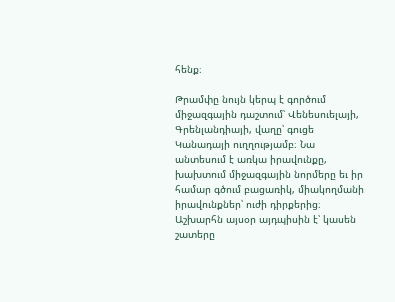հենք։

Թրամփը նույն կերպ է գործում միջազգային դաշտում՝ Վենեսուելայի, Գրենլանդիայի, վաղը՝ գուցե Կանադայի ուղղությամբ։ Նա անտեսում է առկա իրավունքը, խախտում միջազգային նորմերը եւ իր համար գծում բացառիկ, միակողմանի իրավունքներ՝ ուժի դիրքերից։ Աշխարհն այսօր այդպիսին է՝ կասեն շատերը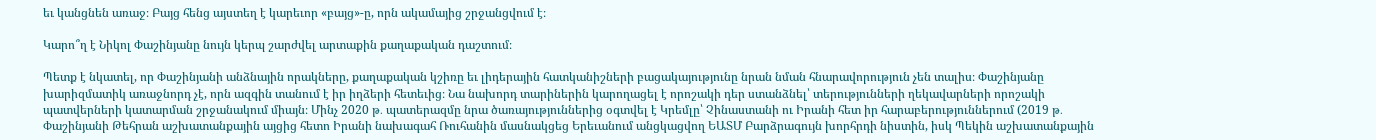եւ կանցնեն առաջ։ Բայց հենց այստեղ է կարեւոր «բայց»-ը, որն ակամայից շրջանցվում է։

Կարո՞ղ է Նիկոլ Փաշինյանը նույն կերպ շարժվել արտաքին քաղաքական դաշտում։

Պետք է նկատել, որ Փաշինյանի անձնային որակները, քաղաքական կշիռը եւ լիդերային հատկանիշների բացակայությունը նրան նման հնարավորություն չեն տալիս։ Փաշինյանը խարիզմատիկ առաջնորդ չէ, որն ազգին տանում է իր իղձերի հետեւից։ Նա նախորդ տարիներին կարողացել է որոշակի դեր ստանձնել՝ տերությունների ղեկավարների որոշակի պատվերների կատարման շրջանակում միայն։ Մինչ 2020 թ․ պատերազմը նրա ծառայություններից օգտվել է Կրեմլը՝ Չինաստանի ու Իրանի հետ իր հարաբերություններում (2019 թ․ Փաշինյանի Թեհրան աշխատանքային այցից հետո Իրանի նախագահ Ռուհանին մասնակցեց Երեւանում անցկացվող ԵԱՏՄ Բարձրագույն խորհրդի նիստին, իսկ Պեկին աշխատանքային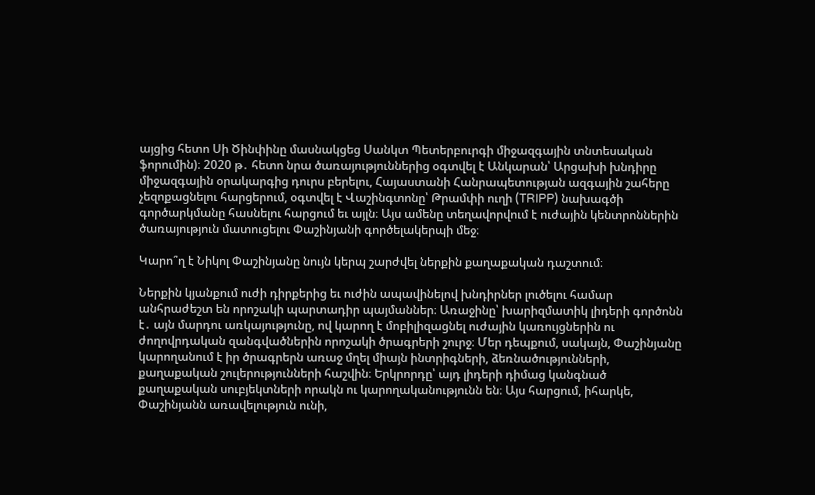այցից հետո Սի Ծինփինը մասնակցեց Սանկտ Պետերբուրգի միջազգային տնտեսական ֆորումին)։ 2020 թ․ հետո նրա ծառայություններից օգտվել է Անկարան՝ Արցախի խնդիրը միջազգային օրակարգից դուրս բերելու, Հայաստանի Հանրապետության ազգային շահերը չեզոքացնելու հարցերում, օգտվել է Վաշինգտոնը՝ Թրամփի ուղի (TRIPP) նախագծի գործարկմանը հասնելու հարցում եւ այլն։ Այս ամենը տեղավորվում է ուժային կենտրոններին ծառայություն մատուցելու Փաշինյանի գործելակերպի մեջ։

Կարո՞ղ է Նիկոլ Փաշինյանը նույն կերպ շարժվել ներքին քաղաքական դաշտում։

Ներքին կյանքում ուժի դիրքերից եւ ուժին ապավինելով խնդիրներ լուծելու համար անհրաժեշտ են որոշակի պարտադիր պայմաններ։ Առաջինը՝ խարիզմատիկ լիդերի գործոնն է․ այն մարդու առկայությունը, ով կարող է մոբիլիզացնել ուժային կառույցներին ու ժողովրդական զանգվածներին որոշակի ծրագրերի շուրջ։ Մեր դեպքում, սակայն, Փաշինյանը կարողանում է իր ծրագրերն առաջ մղել միայն ինտրիգների, ձեռնածությունների, քաղաքական շուլերությունների հաշվին։ Երկրորդը՝ այդ լիդերի դիմաց կանգնած քաղաքական սուբյեկտների որակն ու կարողականությունն են։ Այս հարցում, իհարկե, Փաշինյանն առավելություն ունի,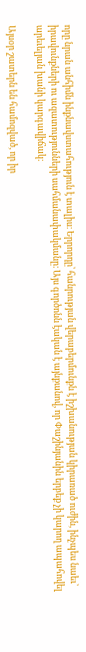որը նրան անհիմն ինքնավստահություն է տալիս։ Երրորդը՝ հանրության վերաբերմունքն է իշխանության կիրառած ուժին, ինչպես նաեւ՝ իրավունքների ու ազատությունների սահմանափակմանը։ Այս գործոնն էական է այնքանով, որ Փաշինյանին երբեք չի կարող ապահովել արեւելյան խանի կարգավիճակ։

Այսօր շատերն են համոզված, որ իր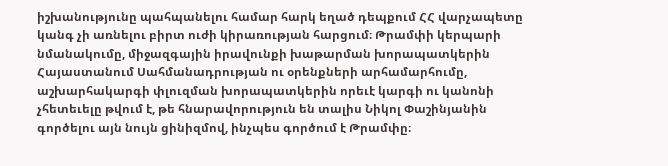իշխանությունը պահպանելու համար հարկ եղած դեպքում ՀՀ վարչապետը կանգ չի առնելու բիրտ ուժի կիրառության հարցում։ Թրամփի կերպարի նմանակումը, միջազգային իրավունքի խաթարման խորապատկերին Հայաստանում Սահմանադրության ու օրենքների արհամարհումը, աշխարհակարգի փլուզման խորապատկերին որեւէ կարգի ու կանոնի չհետեւելը թվում է, թե հնարավորություն են տալիս Նիկոլ Փաշինյանին գործելու այն նույն ցինիզմով, ինչպես գործում է Թրամփը։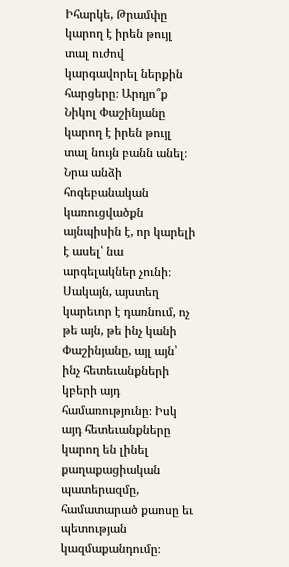Իհարկե, Թրամփը կարող է իրեն թույլ տալ ուժով կարգավորել ներքին հարցերը։ Արդյո՞ք Նիկոլ Փաշինյանը կարող է իրեն թույլ տալ նույն բանն անել։ Նրա անձի հոգեբանական կառուցվածքն այնպիսին է, որ կարելի է ասել՝ նա արգելակներ չունի։ Սակայն, այստեղ կարեւոր է դառնում, ոչ թե այն, թե ինչ կանի Փաշինյանը, այլ այն՝ ինչ հետեւանքների կբերի այդ համառությունը։ Իսկ այդ հետեւանքները կարող են լինել քաղաքացիական պատերազմը, համատարած քաոսը եւ պետության կազմաքանդումը։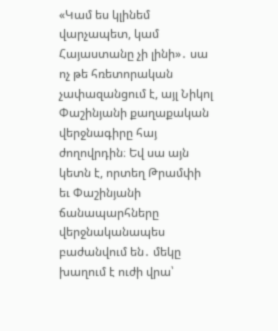«Կամ ես կլինեմ վարչապետ, կամ Հայաստանը չի լինի»․ սա ոչ թե հռետորական չափազանցում է, այլ Նիկոլ Փաշինյանի քաղաքական վերջնագիրը հայ ժողովրդին։ Եվ սա այն կետն է, որտեղ Թրամփի եւ Փաշինյանի ճանապարհները վերջնականապես բաժանվում են․ մեկը խաղում է ուժի վրա՝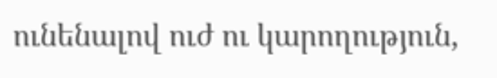ունենալով ուժ ու կարողություն,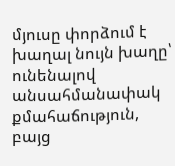մյուսը փորձում է խաղալ նույն խաղը՝ ունենալով անսահմանափակ քմահաճություն, բայց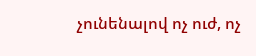չունենալով ոչ ուժ, ոչ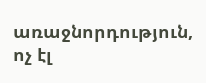առաջնորդություն, ոչ էլ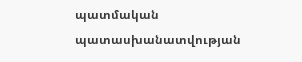պատմական պատասխանատվության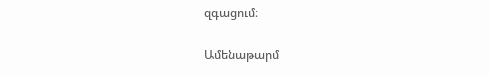զգացում։

Ամենաթարմ